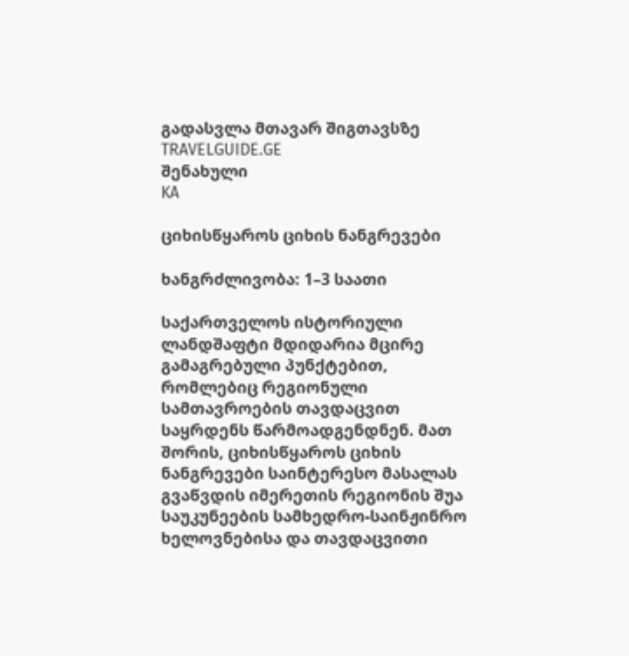გადასვლა მთავარ შიგთავსზე
TRAVELGUIDE.GE
შენახული
KA

ციხისწყაროს ციხის ნანგრევები

ხანგრძლივობა: 1–3 საათი

საქართველოს ისტორიული ლანდშაფტი მდიდარია მცირე გამაგრებული პუნქტებით, რომლებიც რეგიონული სამთავროების თავდაცვით საყრდენს წარმოადგენდნენ. მათ შორის, ციხისწყაროს ციხის ნანგრევები საინტერესო მასალას გვაწვდის იმერეთის რეგიონის შუა საუკუნეების სამხედრო-საინჟინრო ხელოვნებისა და თავდაცვითი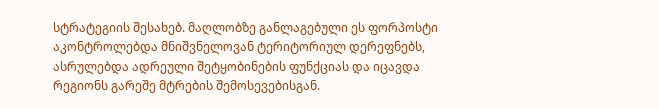სტრატეგიის შესახებ. მაღლობზე განლაგებული ეს ფორპოსტი აკონტროლებდა მნიშვნელოვან ტერიტორიულ დერეფნებს, ასრულებდა ადრეული შეტყობინების ფუნქციას და იცავდა რეგიონს გარეშე მტრების შემოსევებისგან.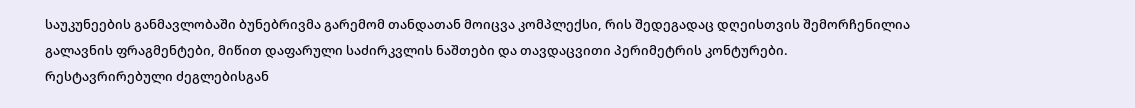საუკუნეების განმავლობაში ბუნებრივმა გარემომ თანდათან მოიცვა კომპლექსი, რის შედეგადაც დღეისთვის შემორჩენილია გალავნის ფრაგმენტები, მიწით დაფარული საძირკვლის ნაშთები და თავდაცვითი პერიმეტრის კონტურები. რესტავრირებული ძეგლებისგან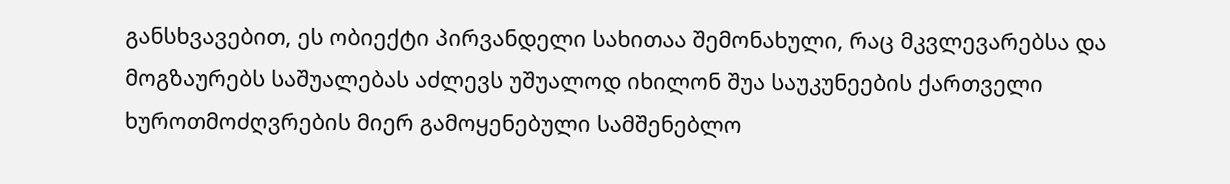განსხვავებით, ეს ობიექტი პირვანდელი სახითაა შემონახული, რაც მკვლევარებსა და მოგზაურებს საშუალებას აძლევს უშუალოდ იხილონ შუა საუკუნეების ქართველი ხუროთმოძღვრების მიერ გამოყენებული სამშენებლო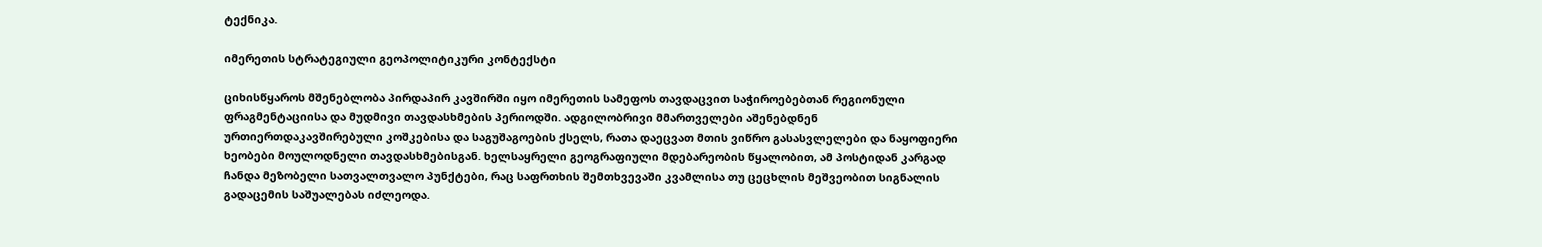ტექნიკა.

იმერეთის სტრატეგიული გეოპოლიტიკური კონტექსტი

ციხისწყაროს მშენებლობა პირდაპირ კავშირში იყო იმერეთის სამეფოს თავდაცვით საჭიროებებთან რეგიონული ფრაგმენტაციისა და მუდმივი თავდასხმების პერიოდში. ადგილობრივი მმართველები აშენებდნენ ურთიერთდაკავშირებული კოშკებისა და საგუშაგოების ქსელს, რათა დაეცვათ მთის ვიწრო გასასვლელები და ნაყოფიერი ხეობები მოულოდნელი თავდასხმებისგან. ხელსაყრელი გეოგრაფიული მდებარეობის წყალობით, ამ პოსტიდან კარგად ჩანდა მეზობელი სათვალთვალო პუნქტები, რაც საფრთხის შემთხვევაში კვამლისა თუ ცეცხლის მეშვეობით სიგნალის გადაცემის საშუალებას იძლეოდა.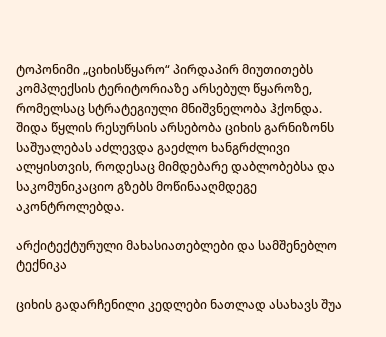ტოპონიმი „ციხისწყარო“ პირდაპირ მიუთითებს კომპლექსის ტერიტორიაზე არსებულ წყაროზე, რომელსაც სტრატეგიული მნიშვნელობა ჰქონდა. შიდა წყლის რესურსის არსებობა ციხის გარნიზონს საშუალებას აძლევდა გაეძლო ხანგრძლივი ალყისთვის, როდესაც მიმდებარე დაბლობებსა და საკომუნიკაციო გზებს მოწინააღმდეგე აკონტროლებდა.

არქიტექტურული მახასიათებლები და სამშენებლო ტექნიკა

ციხის გადარჩენილი კედლები ნათლად ასახავს შუა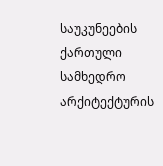საუკუნეების ქართული სამხედრო არქიტექტურის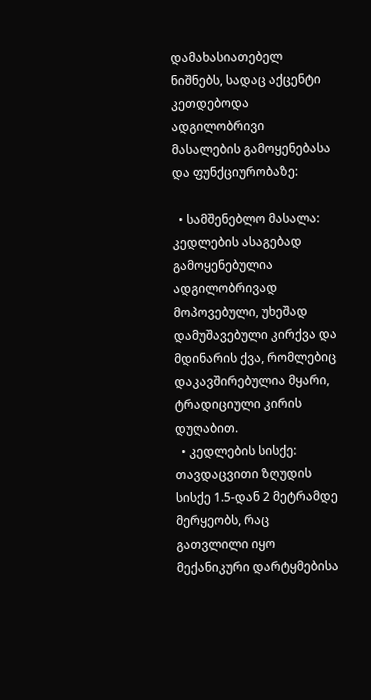დამახასიათებელ ნიშნებს, სადაც აქცენტი კეთდებოდა ადგილობრივი მასალების გამოყენებასა და ფუნქციურობაზე:

  • სამშენებლო მასალა: კედლების ასაგებად გამოყენებულია ადგილობრივად მოპოვებული, უხეშად დამუშავებული კირქვა და მდინარის ქვა, რომლებიც დაკავშირებულია მყარი, ტრადიციული კირის დუღაბით.
  • კედლების სისქე: თავდაცვითი ზღუდის სისქე 1.5-დან 2 მეტრამდე მერყეობს, რაც გათვლილი იყო მექანიკური დარტყმებისა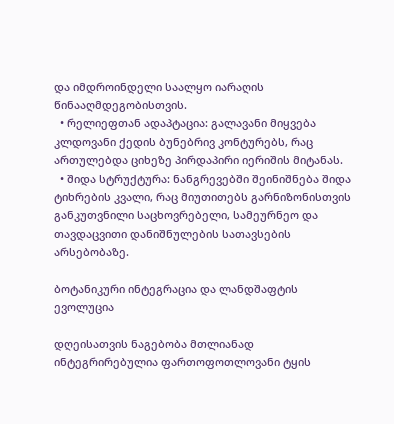და იმდროინდელი საალყო იარაღის წინააღმდეგობისთვის.
  • რელიეფთან ადაპტაცია: გალავანი მიყვება კლდოვანი ქედის ბუნებრივ კონტურებს, რაც ართულებდა ციხეზე პირდაპირი იერიშის მიტანას.
  • შიდა სტრუქტურა: ნანგრევებში შეინიშნება შიდა ტიხრების კვალი, რაც მიუთითებს გარნიზონისთვის განკუთვნილი საცხოვრებელი, სამეურნეო და თავდაცვითი დანიშნულების სათავსების არსებობაზე.

ბოტანიკური ინტეგრაცია და ლანდშაფტის ევოლუცია

დღეისათვის ნაგებობა მთლიანად ინტეგრირებულია ფართოფოთლოვანი ტყის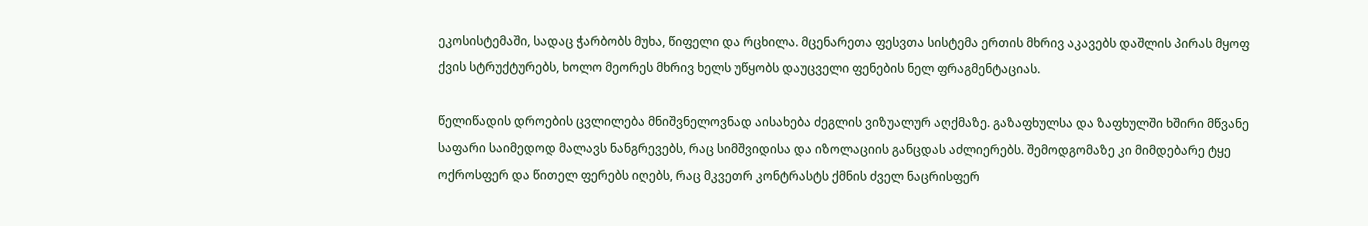ეკოსისტემაში, სადაც ჭარბობს მუხა, წიფელი და რცხილა. მცენარეთა ფესვთა სისტემა ერთის მხრივ აკავებს დაშლის პირას მყოფ ქვის სტრუქტურებს, ხოლო მეორეს მხრივ ხელს უწყობს დაუცველი ფენების ნელ ფრაგმენტაციას.

წელიწადის დროების ცვლილება მნიშვნელოვნად აისახება ძეგლის ვიზუალურ აღქმაზე. გაზაფხულსა და ზაფხულში ხშირი მწვანე საფარი საიმედოდ მალავს ნანგრევებს, რაც სიმშვიდისა და იზოლაციის განცდას აძლიერებს. შემოდგომაზე კი მიმდებარე ტყე ოქროსფერ და წითელ ფერებს იღებს, რაც მკვეთრ კონტრასტს ქმნის ძველ ნაცრისფერ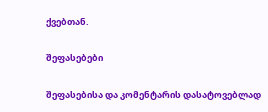ქვებთან.

შეფასებები

შეფასებისა და კომენტარის დასატოვებლად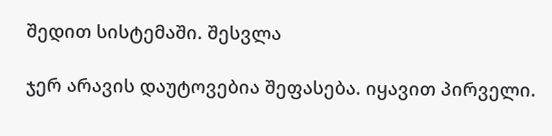შედით სისტემაში. შესვლა

ჯერ არავის დაუტოვებია შეფასება. იყავით პირველი.